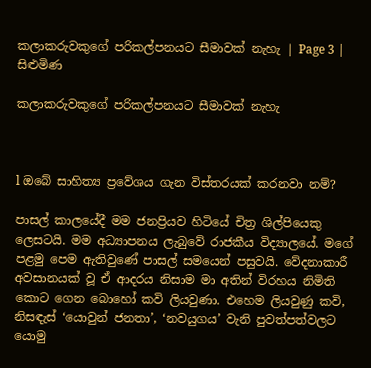කලාකරුවකුගේ පරිකල්පනයට සීමාවක් නැහැ | Page 3 | සිළුමිණ

කලාකරුවකුගේ පරිකල්පනයට සීමාවක් නැහැ



l ඔබේ සාහිත්‍ය ප්‍රවේශය ගැන විස්තරයක් කරනවා නම්?

පාසල් කාලයේදී මම ජනප්‍රියව හිටියේ චිත්‍ර ශිල්පියෙකු ලෙසටයි. මම අධ්‍යාපනය ලැබුවේ රාජකීය විද්‍යාලයේ. මගේ පළමු පෙම ඇතිවුණේ පාසල් සමයෙන් පසුවයි. වේදනාකාරී අවසානයක් වූ ඒ ආදරය නිසාම මා අතින් විරහය නිමිති කොට ගෙන බොහෝ කවි ලියවුණා. එහෙම ලියවුණු කවි, නිසඳැස් ‘යොවුන් ජනතා’, ‘නවයුගය’ වැනි පුවත්පත්වලට යොමු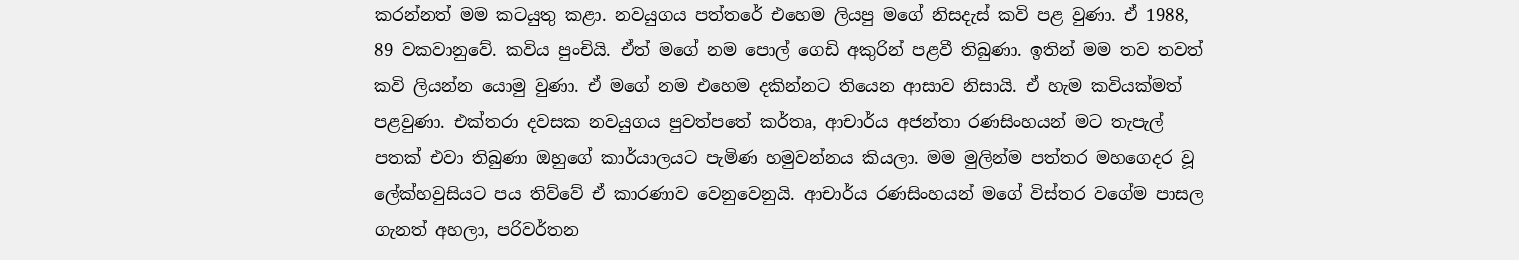කරන්නත් මම කටයුතු කළා. නවයුගය පත්තරේ එහෙම ලියපු මගේ නිසදැස් කවි පළ වුණා. ඒ 1988, 89 වකවානුවේ. කවිය පුංචියි. ඒත් මගේ නම පොල් ගෙඩි අකුරින් පළවී තිබුණා. ඉතින් මම තව තවත් කවි ලියන්න යොමු වුණා. ඒ මගේ නම එහෙම දකින්නට තියෙන ආසාව නිසායි. ඒ හැම කවියක්මත් පළවුණා. එක්තරා දවසක නවයුගය පුවත්පතේ කර්තෘ, ආචාර්ය අජන්තා රණසිංහයන් මට තැපැල් පතක් එවා තිබුණා ඔහුගේ කාර්යාලයට පැමිණ හමුවන්නය කියලා. මම මුලින්ම පත්තර මහගෙදර වූ ලේක්හවුසියට පය තිව්වේ ඒ කාරණාව වෙනුවෙනුයි. ආචාර්ය රණසිංහයන් මගේ විස්තර වගේම පාසල ගැනත් අහලා, පරිවර්තන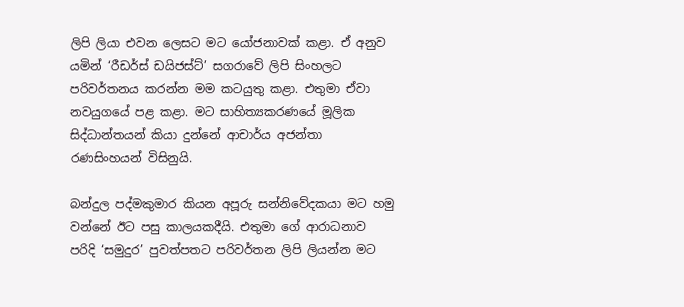ලිපි ලියා එවන ලෙසට මට යෝජනාවක් කළා. ඒ අනුව යමින් ‘රීඩර්ස් ඩයිජස්ට්’ සගරාවේ ලිපි සිංහලට පරිවර්තනය කරන්න මම කටයුතු කළා. එතුමා ඒවා නවයුගයේ පළ කළා. මට සාහිත්‍යකරණයේ මූලික සිද්ධාන්තයන් කියා දුන්නේ ආචාර්ය අජන්තා රණසිංහයන් විසිනුයි.

බන්දුල පද්මකුමාර කියන අපූරු සන්නිවේදකයා මට හමු වන්නේ ඊට පසු කාලයකදීයි. එතුමා ගේ ආරාධනාව පරිදි ‘සමුදුර’ පුවත්පතට පරිවර්තන ලිපි ලියන්න මට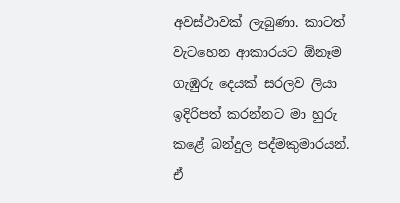අවස්ථාවක් ලැබුණා. කාටත් වැටහෙන ආකාරයට ඕනෑම ගැඹුරු දෙයක් සරලව ලියා ඉදිරිපත් කරන්නට මා හුරු කළේ බන්දුල පද්මකුමාරයන්. ඒ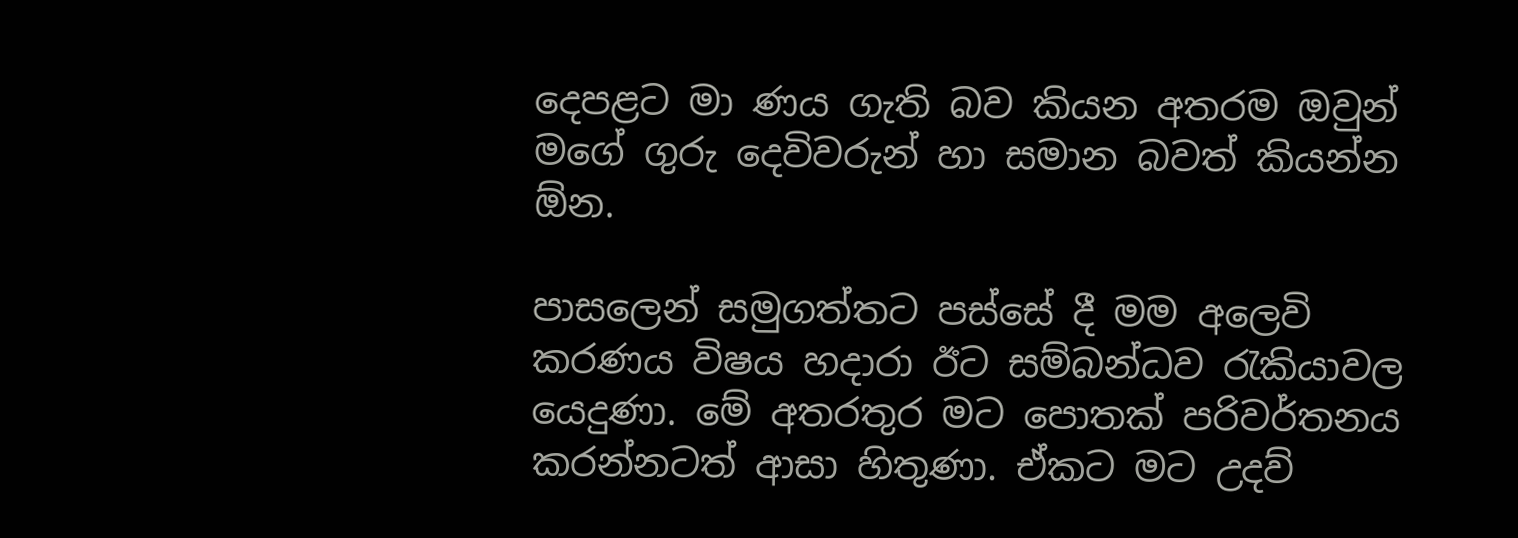දෙපළට මා ණය ගැති බව කියන අතරම ඔවුන් මගේ ගුරු දෙවිවරුන් හා සමාන බවත් කියන්න ඕන.

පාසලෙන් සමුගත්තට පස්සේ දී මම අලෙවි කරණය විෂය හදාරා ඊට සම්බන්ධව රැකියාවල යෙදුණා. මේ අතරතුර මට පොතක් පරිවර්තනය කරන්නටත් ආසා හිතුණා. ඒකට මට උදව්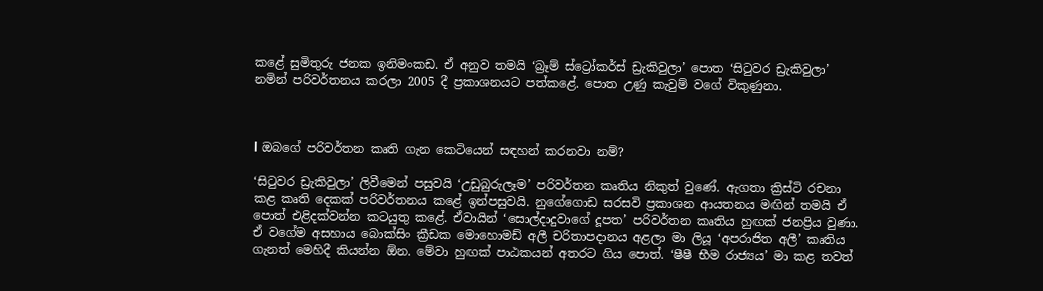කළේ සුමිතුරු ජනක ඉනිමංකඩ. ඒ අනුව තමයි ‘බ්‍රෑම් ස්ට්‍රෝකර්ස් ඩ්‍රැකිවුලා’ පොත ‘සිටුවර ඩ්‍රැකිවුලා’ නමින් පරිවර්තනය කරලා 2005 දී ප්‍රකාශනයට පත්කළේ. පොත උණු කැවුම් වගේ විකුණුනා.



l ඔබගේ පරිවර්තන කෘති ගැන කෙටියෙන් සඳහන් කරනවා නම්?

‘සිටුවර ඩ්‍රැකිවුලා’ ලිවීමෙන් පසුවයි ‘උඩුබුරුලෑම’ පරිවර්තන කෘතිය නිකුත් වුණේ. ඇගතා ක්‍රිස්ටි රචනා කළ කෘති දෙකක් පරිවර්තනය කළේ ඉන්පසුවයි. නුගේගොඩ සරසවි ප්‍රකාශන ආයතනය මඟින් තමයි ඒ පොත් එළිදක්වන්න කටයුතු කළේ. ඒවායින් ‘සොල්දාදුවාගේ දූපත’ පරිවර්තන කෘතිය හුඟක් ජනප්‍රිය වුණා. ඒ වගේම අසහාය බොක්සිං ක්‍රීඩක මොහොමඩ් අලී චරිතාපදානය අළලා මා ලියූ ‘අපරාජිත අලී’ කෘතිය ගැනත් මෙහිදී කියන්න ඕන. මේවා හුඟක් පාඨකයන් අතරට ගිය පොත්. ‘ෂීෂී භීම රාජ්‍යය’ මා කළ තවත්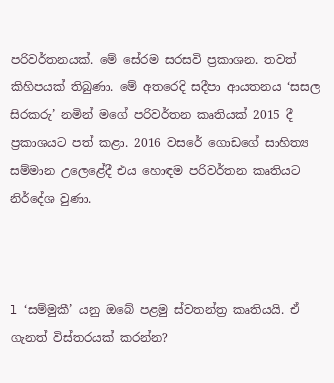පරිවර්තනයක්. මේ සේරම සරසවි ප්‍රකාශන. තවත් කිහිපයක් තිබුණා. මේ අතරෙදි සදීපා ආයතනය ‘සසල සිරකරු’ නමින් මගේ පරිවර්තන කෘතියක් 2015 දී ප්‍රකාශයට පත් කළා. 2016 වසරේ ගොඩගේ සාහිත්‍ය සම්මාන උලෙළේදී එය හොඳම පරිවර්තන කෘතියට නිර්දේශ වුණා.



l ‘සම්මුකී’ යනු ඔබේ පළමු ස්වතන්ත්‍ර කෘතියයි. ඒ ගැනත් විස්තරයක් කරන්න?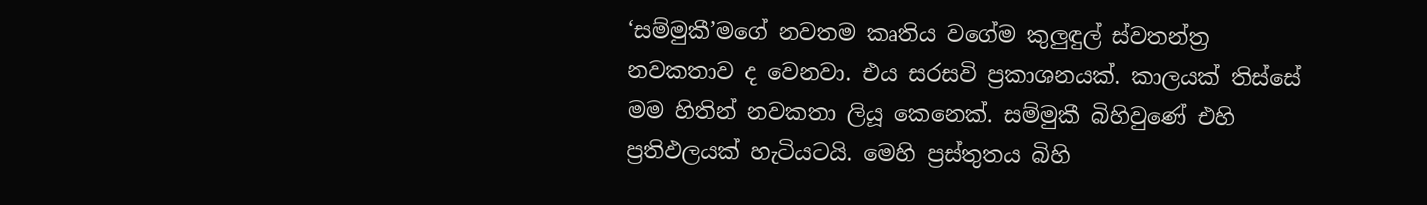‘සම්මුකී’මගේ නවතම කෘතිය වගේම කුලුඳුල් ස්වතන්ත්‍ර නවකතාව ද වෙනවා. එය සරසවි ප්‍රකාශනයක්. කාලයක් තිස්සේ මම හිතින් නවකතා ලියූ කෙනෙක්. සම්මුකී බිහිවුණේ එහි ප්‍රතිඵලයක් හැටියටයි. මෙහි ප්‍රස්තුතය බිහි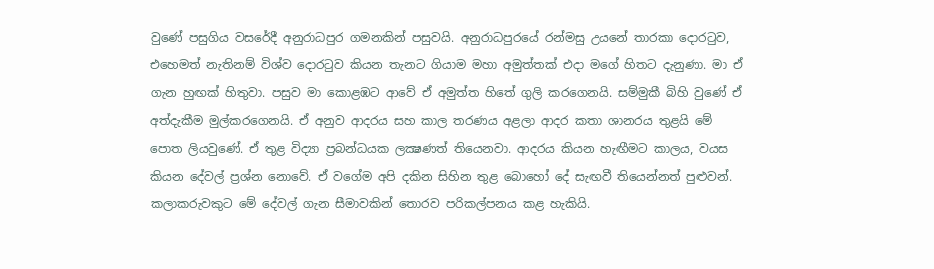වුණේ පසුගිය වසරේදී අනුරාධපුර ගමනකින් පසුවයි. අනුරාධපුරයේ රන්මසු උයනේ තාරකා දොරටුව, එහෙමත් නැතිනම් විශ්ව දොරටුව කියන තැනට ගියාම මහා අමුත්තක් එදා මගේ හිතට දැනුණා. මා ඒ ගැන හුඟක් හිතුවා. පසුව මා කොළඹට ආවේ ඒ අමුත්ත හිතේ ගුලි කරගෙනයි. සම්මුකී බිහි වුණේ ඒ අත්දැකීම මුල්කරගෙනයි. ඒ අනුව ආදරය සහ කාල තරණය අළලා ආදර කතා ශානරය තුළයි මේ පොත ලියවුණේ. ඒ තුළ විද්‍යා ප්‍රබන්ධයක ලක්‍ෂණත් තියෙනවා. ආදරය කියන හැඟීමට කාලය, වයස කියන දේවල් ප්‍රශ්න නොවේ. ඒ වගේම අපි දකින සිහින තුළ බොහෝ දේ සැඟවී තියෙන්නත් පුළුවන්. කලාකරුවකුට මේ දේවල් ගැන සීමාවකින් තොරව පරිකල්පනය කළ හැකියි.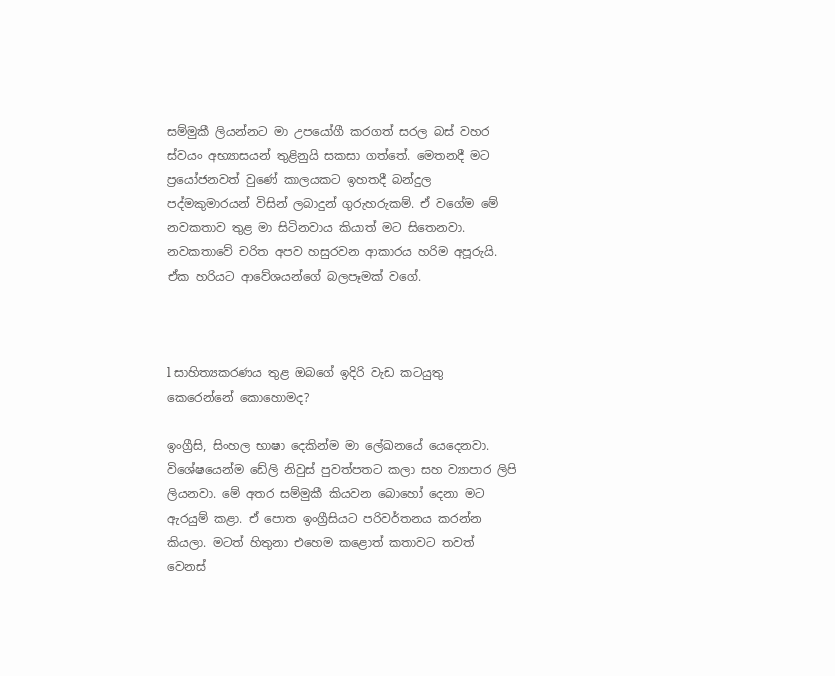සම්මුකී ලියන්නට මා උපයෝගී කරගත් සරල බස් වහර ස්වයං අභ්‍යාසයන් තුළිනුයි සකසා ගත්තේ. මෙතනදී මට ප්‍රයෝජනවත් වුණේ කාලයකට ඉහතදී බන්දුල පද්මකුමාරයන් විසින් ලබාදුන් ගුරුහරුකම්. ඒ වගේම මේ නවකතාව තුළ මා සිටිනවාය කියාත් මට සිතෙනවා. නවකතාවේ චරිත අපව හසුරවන ආකාරය හරිම අපූරුයි. ඒක හරියට ආවේශයන්ගේ බලපෑමක් වගේ.



l සාහිත්‍යකරණය තුළ ඔබගේ ඉදිරි වැඩ කටයුතු කෙරෙන්නේ කොහොමද?

ඉංග්‍රීසි, සිංහල භාෂා දෙකින්ම මා ලේඛනයේ යෙදෙනවා. විශේෂයෙන්ම ඩේලි නිවුස් පුවත්පතට කලා සහ ව්‍යාපාර ලිපි ලියනවා. මේ අතර සම්මුකී කියවන බොහෝ දෙනා මට ඇරයුම් කළා. ඒ පොත ඉංග්‍රීසියට පරිවර්තනය කරන්න කියලා. මටත් හිතුනා එහෙම කළොත් කතාවට තවත් වෙනස්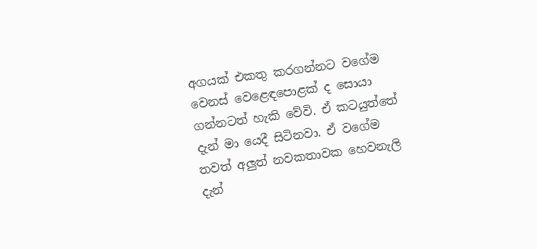අගයක් එකතු කරගන්නට වගේම වෙනස් වෙළෙඳපොළක් ද සොයා ගන්නටත් හැකි වේවි. ඒ කටයුත්තේ දැන් මා යෙදී සිටිනවා. ඒ වගේම තවත් අලුත් නවකතාවක හෙවනැලි දැන්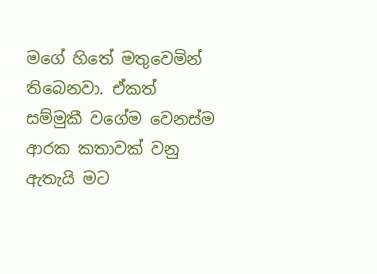මගේ හිතේ මතුවෙමින් තිබෙනවා. ඒකත් සම්මුකී වගේම වෙනස්ම ආරක කතාවක් වනු ඇතැයි මට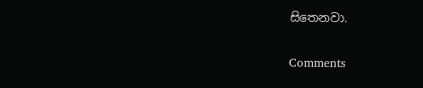සිතෙනවා.

Comments